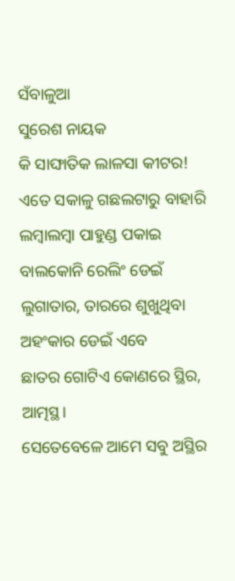ସଁବାଳୁଆ
ସୁରେଶ ନାୟକ
କି ସାଙ୍ଘାତିକ ଲାଳସା କୀଟର!
ଏତେ ସକାଳୁ ଗଛଲଟାରୁ ବାହାରି
ଲମ୍ବାଲମ୍ବା ପାହୁଣ୍ଡ ପକାଇ
ବାଲକୋନି ରେଲିଂ ଡେଇଁ
ଲୁଗାତାର, ତାରରେ ଶୁଖୁଥିବା ଅହଂକାର ଡେଇଁ ଏବେ
ଛାତର ଗୋଟିଏ କୋଣରେ ସ୍ଥିର, ଆତ୍ମସ୍ଥ।
ସେତେବେଳେ ଆମେ ସବୁ ଅସ୍ଥିର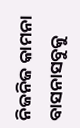ନିଜନିଜ କାମନା ବାସନାସବୁକୁ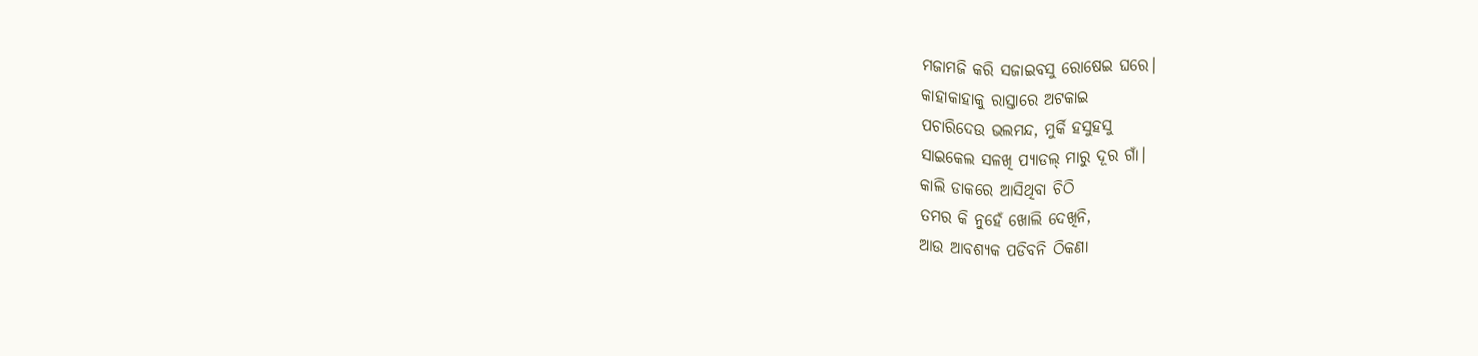ମଜାମଜି କରି ସଜାଇବସୁ ରୋଷେଇ ଘରେ।
କାହାକାହାକୁ ରାସ୍ତାରେ ଅଟକାଇ
ପଚାରିଦେଉ ଭଲମନ୍ଦ, ମୁର୍କି ହସୁହସୁ
ସାଇକେଲ ସଳଖି ପ୍ୟାଡଲ୍ ମାରୁ ଦୂର ଗାଁ।
କାଲି ଡାକରେ ଆସିଥିବା ଚିଠି
ତମର କି ନୁହେଁ ଖୋଲି ଦେଖିନି,
ଆଉ ଆବଶ୍ୟକ ପଡିବନି ଠିକଣା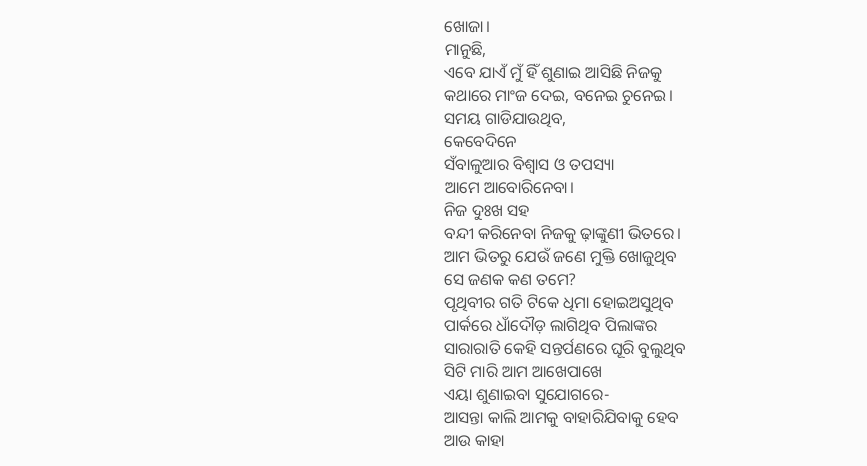ଖୋଜା।
ମାନୁଛି,
ଏବେ ଯାଏଁ ମୁଁ ହିଁ ଶୁଣାଇ ଆସିଛି ନିଜକୁ
କଥାରେ ମାଂଜ ଦେଇ, ବନେଇ ଚୁନେଇ।
ସମୟ ଗାଡିଯାଉଥିବ,
କେବେଦିନେ
ସଁବାଳୁଆର ବିଶ୍ୱାସ ଓ ତପସ୍ୟା
ଆମେ ଆବୋରିନେବା।
ନିଜ ଦୁଃଖ ସହ
ବନ୍ଦୀ କରିନେବା ନିଜକୁ ଢ଼ାଙ୍କୁଣୀ ଭିତରେ।
ଆମ ଭିତରୁ ଯେଉଁ ଜଣେ ମୁକ୍ତି ଖୋଜୁଥିବ
ସେ ଜଣକ କଣ ତମେ?
ପୃଥିବୀର ଗତି ଟିକେ ଧିମା ହୋଇଅସୁଥିବ
ପାର୍କରେ ଧାଁଦୌଡ଼ ଲାଗିଥିବ ପିଲାଙ୍କର
ସାରାରାତି କେହି ସନ୍ତର୍ପଣରେ ଘୂରି ବୁଲୁଥିବ
ସିଟି ମାରି ଆମ ଆଖେପାଖେ
ଏୟା ଶୁଣାଇବା ସୁଯୋଗରେ-
ଆସନ୍ତା କାଲି ଆମକୁ ବାହାରିଯିବାକୁ ହେବ
ଆଉ କାହା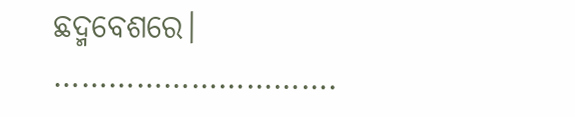ଛଦ୍ମବେଶରେ।
………………………….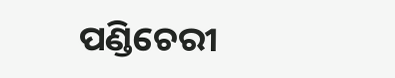ପଣ୍ଡିଚେରୀ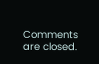Comments are closed.